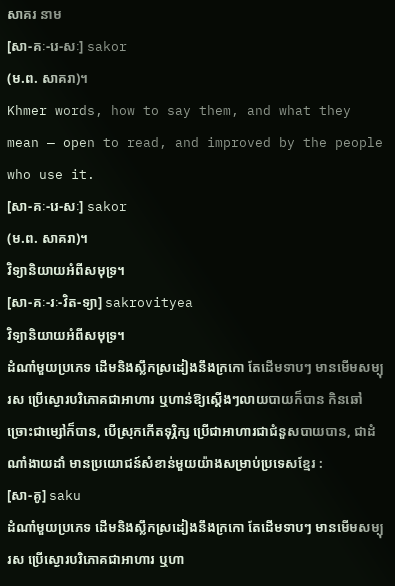សាគរ នាម
[សា-គៈ-រេ-សៈ] sakor
(ម.ព. សាគរា)។
Khmer words, how to say them, and what they mean — open to read, and improved by the people who use it.
[សា-គៈ-រេ-សៈ] sakor
(ម.ព. សាគរា)។
វិទ្យានិយាយអំពីសមុទ្រ។
[សា-គៈ-រៈ-វិត-ទ្យា] sakrovityea
វិទ្យានិយាយអំពីសមុទ្រ។
ដំណាំមួយប្រភេទ ដើមនិងស្លឹកស្រដៀងនឹងក្រកោ តែដើមទាបៗ មានមើមសម្បុរស ប្រើស្ងោរបរិភោគជាអាហារ ឬហាន់ឱ្យស្ដើងៗលាយបាយក៏បាន កិនឆៅច្រោះជាម្សៅក៏បាន, បើស្រុកកើតទុរ្ភិក្ស ប្រើជាអាហារជាជំនួសបាយបាន, ជាដំណាំងាយដាំ មានប្រយោជន៍សំខាន់មួយយ៉ាងសម្រាប់ប្រទេសខ្មែរ :
[សា-គូ] saku
ដំណាំមួយប្រភេទ ដើមនិងស្លឹកស្រដៀងនឹងក្រកោ តែដើមទាបៗ មានមើមសម្បុរស ប្រើស្ងោរបរិភោគជាអាហារ ឬហា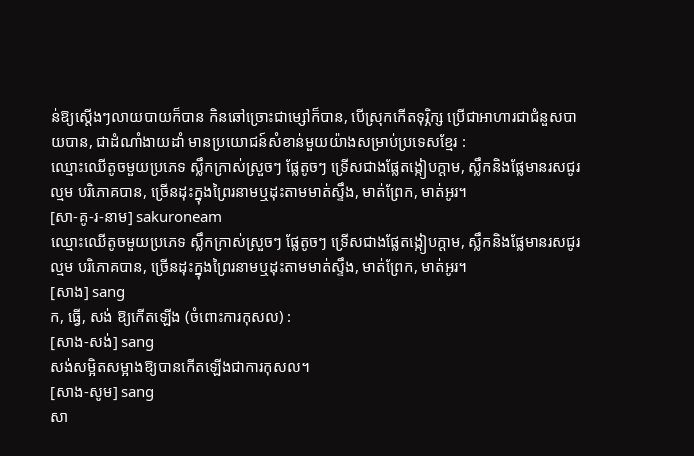ន់ឱ្យស្ដើងៗលាយបាយក៏បាន កិនឆៅច្រោះជាម្សៅក៏បាន, បើស្រុកកើតទុរ្ភិក្ស ប្រើជាអាហារជាជំនួសបាយបាន, ជាដំណាំងាយដាំ មានប្រយោជន៍សំខាន់មួយយ៉ាងសម្រាប់ប្រទេសខ្មែរ :
ឈ្មោះឈើតូចមួយប្រភេទ ស្លឹកក្រាស់ស្រួចៗ ផ្លែតូចៗ ទ្រើសជាងផ្លែតង្កៀបក្ដាម, ស្លឹកនិងផ្លែមានរសជូរល្មម បរិភោគបាន, ច្រើនដុះក្នុងព្រៃរនាមឬដុះតាមមាត់ស្ទឹង, មាត់ព្រែក, មាត់អូរ។
[សា-គូ-រ-នាម] sakuroneam
ឈ្មោះឈើតូចមួយប្រភេទ ស្លឹកក្រាស់ស្រួចៗ ផ្លែតូចៗ ទ្រើសជាងផ្លែតង្កៀបក្ដាម, ស្លឹកនិងផ្លែមានរសជូរល្មម បរិភោគបាន, ច្រើនដុះក្នុងព្រៃរនាមឬដុះតាមមាត់ស្ទឹង, មាត់ព្រែក, មាត់អូរ។
[សាង] sang
ក, ធ្វើ, សង់ ឱ្យកើតឡើង (ចំពោះការកុសល) :
[សាង-សង់] sang
សង់សម្អិតសម្អាងឱ្យបានកើតឡើងជាការកុសល។
[សាង-សូម] sang
សា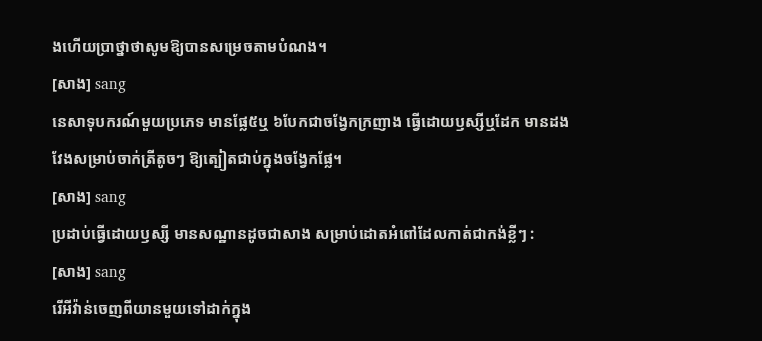ងហើយប្រាថ្នាថាសូមឱ្យបានសម្រេចតាមបំណង។
[សាង] sang
នេសាទុបករណ៍មួយប្រភេទ មានផ្លែ៥ឬ ៦បែកជាចង្វែកក្រញាង ធ្វើដោយឫស្សីឬដែក មានដងវែងសម្រាប់ចាក់ត្រីតូចៗ ឱ្យត្បៀតជាប់ក្នុងចង្វែកផ្លែ។
[សាង] sang
ប្រដាប់ធ្វើដោយឫស្សី មានសណ្ឋានដូចជាសាង សម្រាប់ដោតអំពៅដែលកាត់ជាកង់ខ្លីៗ :
[សាង] sang
រើអីវ៉ាន់ចេញពីយានមួយទៅដាក់ក្នុង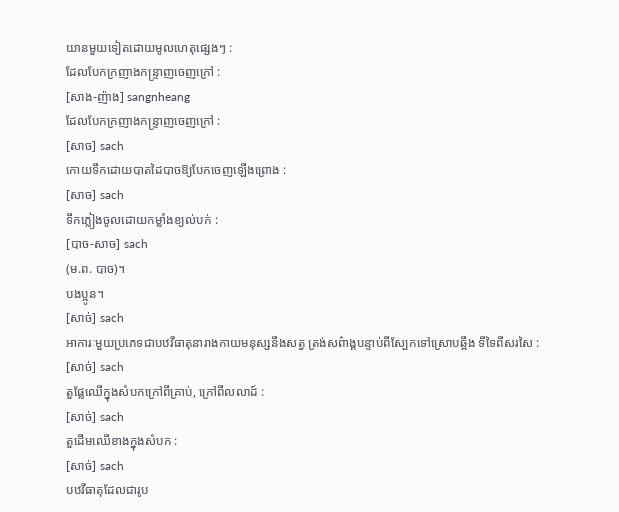យានមួយទៀតដោយមូលហេតុផ្សេងៗ :
ដែលបែកក្រញាងកន្ទ្រាញចេញក្រៅ :
[សាង-ញ៉ាង] sangnheang
ដែលបែកក្រញាងកន្ទ្រាញចេញក្រៅ :
[សាច] sach
កោយទឹកដោយបាតដៃបាចឱ្យបែកចេញឡើងព្រោង :
[សាច] sach
ទឹកភ្លៀងចូលដោយកម្លាំងខ្យល់បក់ :
[បាច-សាច] sach
(ម.ព. បាច)។
បងប្អូន។
[សាច់] sach
អាការៈមួយប្រភេទជាបឋវីធាតុនារាងកាយមនុស្សនឹងសត្វ ត្រង់សព៌ាង្គបន្ទាប់ពីស្បែកទៅស្រោបឆ្អឹង ទីទៃពីសរសៃ :
[សាច់] sach
តួផ្លែឈើក្នុងសំបកក្រៅពីគ្រាប់, ក្រៅពីលលាដ៍ :
[សាច់] sach
តួដើមឈើខាងក្នុងសំបក :
[សាច់] sach
បឋវីធាតុដែលជារូប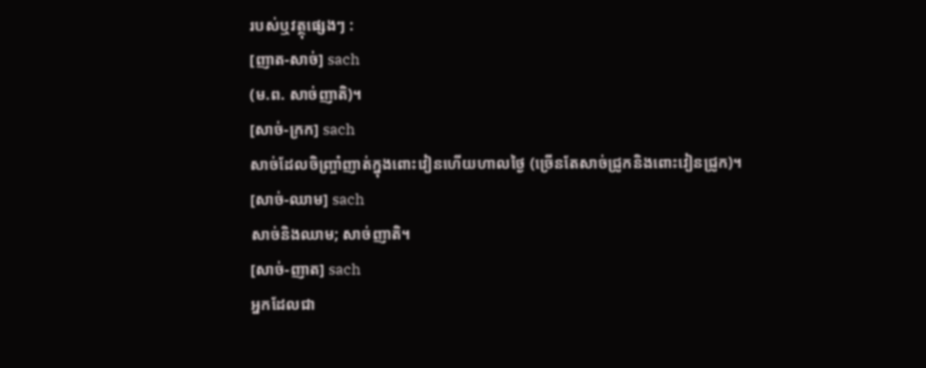របស់ឬវត្ថុផ្សេងៗ :
[ញាត-សាច់] sach
(ម.ព. សាច់ញាតិ)។
[សាច់-ក្រក] sach
សាច់ដែលចិញ្ច្រាំញាត់ក្នុងពោះវៀនហើយហាលថ្ងៃ (ច្រើនតែសាច់ជ្រូកនិងពោះវៀនជ្រូក)។
[សាច់-ឈាម] sach
សាច់និងឈាម; សាច់ញាតិ។
[សាច់-ញាត] sach
អ្នកដែលជា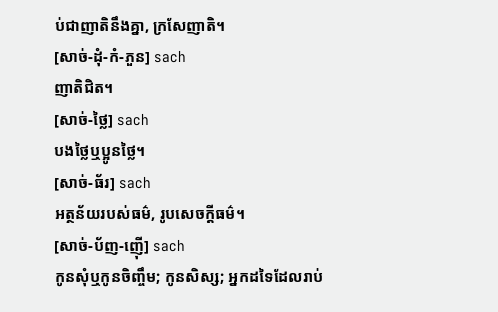ប់ជាញាតិនឹងគ្នា, ក្រសែញាតិ។
[សាច់-ដុំ-កំ-ភួន] sach
ញាតិជិត។
[សាច់-ថ្លៃ] sach
បងថ្លៃឬប្អូនថ្លៃ។
[សាច់-ធ័រ] sach
អត្ថន័យរបស់ធម៌, រូបសេចក្ដីធម៌។
[សាច់-ប័ញ-ញ៉ើ] sach
កូនសុំឬកូនចិញ្ចឹម; កូនសិស្ស; អ្នកដទៃដែលរាប់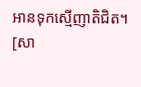អានទុកស្មើញាតិជិត។
[សា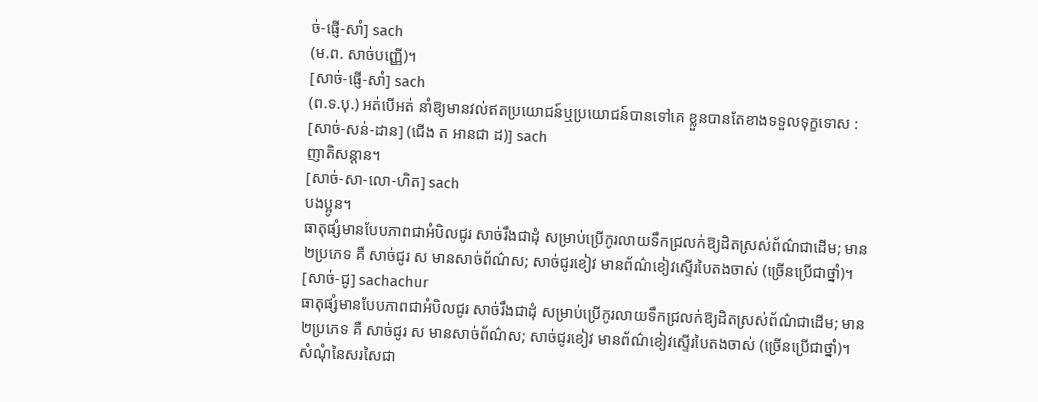ច់-ផ្ញើ-សាំ] sach
(ម.ព. សាច់បញ្ញើ)។
[សាច់-ផ្ញើ-សាំ] sach
(ព.ទ.បុ.) អត់បើអត់ នាំឱ្យមានវល់ឥតប្រយោជន៍ឬប្រយោជន៍បានទៅគេ ខ្លួនបានតែខាងទទួលទុក្ខទោស :
[សាច់-សន់-ដាន] (ជើង ត អានជា ដ)] sach
ញាតិសន្តាន។
[សាច់-សា-លោ-ហិត] sach
បងប្អូន។
ធាតុផ្សំមានបែបភាពជាអំបិលជូរ សាច់រឹងជាដុំ សម្រាប់ប្រើកូរលាយទឹកជ្រលក់ឱ្យដិតស្រស់ព័ណ៌ជាដើម; មាន ២ប្រភេទ គឺ សាច់ជូរ ស មានសាច់ព័ណ៌ស; សាច់ជូរខៀវ មានព័ណ៌ខៀវស្ទើរបៃតងចាស់ (ច្រើនប្រើជាថ្នាំ)។
[សាច់-ជូ] sachachur
ធាតុផ្សំមានបែបភាពជាអំបិលជូរ សាច់រឹងជាដុំ សម្រាប់ប្រើកូរលាយទឹកជ្រលក់ឱ្យដិតស្រស់ព័ណ៌ជាដើម; មាន ២ប្រភេទ គឺ សាច់ជូរ ស មានសាច់ព័ណ៌ស; សាច់ជូរខៀវ មានព័ណ៌ខៀវស្ទើរបៃតងចាស់ (ច្រើនប្រើជាថ្នាំ)។
សំណុំនៃសរសៃជា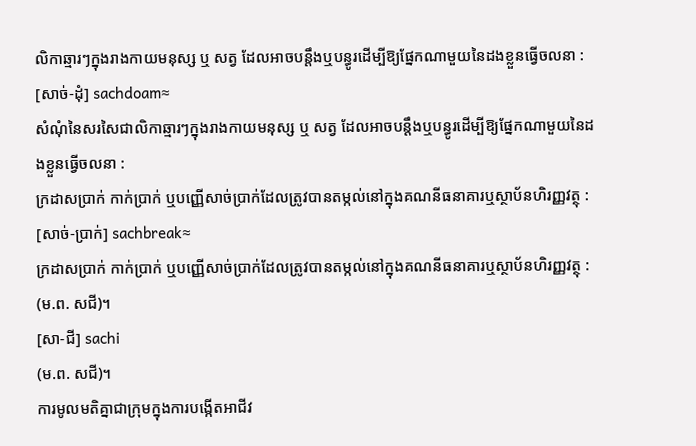លិកាឆ្មារៗក្នុងរាងកាយមនុស្ស ឬ សត្វ ដែលអាចបន្តឹងឬបន្ធូរដើម្បីឱ្យផ្នែកណាមួយនៃដងខ្លួនធ្វើចលនា :
[សាច់-ដុំ] sachdoam≈
សំណុំនៃសរសៃជាលិកាឆ្មារៗក្នុងរាងកាយមនុស្ស ឬ សត្វ ដែលអាចបន្តឹងឬបន្ធូរដើម្បីឱ្យផ្នែកណាមួយនៃដងខ្លួនធ្វើចលនា :
ក្រដាសប្រាក់ កាក់ប្រាក់ ឬបញ្ញើសាច់ប្រាក់ដែលត្រូវបានតម្កល់នៅក្នុងគណនីធនាគារឬស្ថាប័នហិរញ្ញវត្ថុ :
[សាច់-ប្រាក់] sachbreak≈
ក្រដាសប្រាក់ កាក់ប្រាក់ ឬបញ្ញើសាច់ប្រាក់ដែលត្រូវបានតម្កល់នៅក្នុងគណនីធនាគារឬស្ថាប័នហិរញ្ញវត្ថុ :
(ម.ព. សជី)។
[សា-ជី] sachi
(ម.ព. សជី)។
ការមូលមតិគ្នាជាក្រុមក្នុងការបង្កើតអាជីវ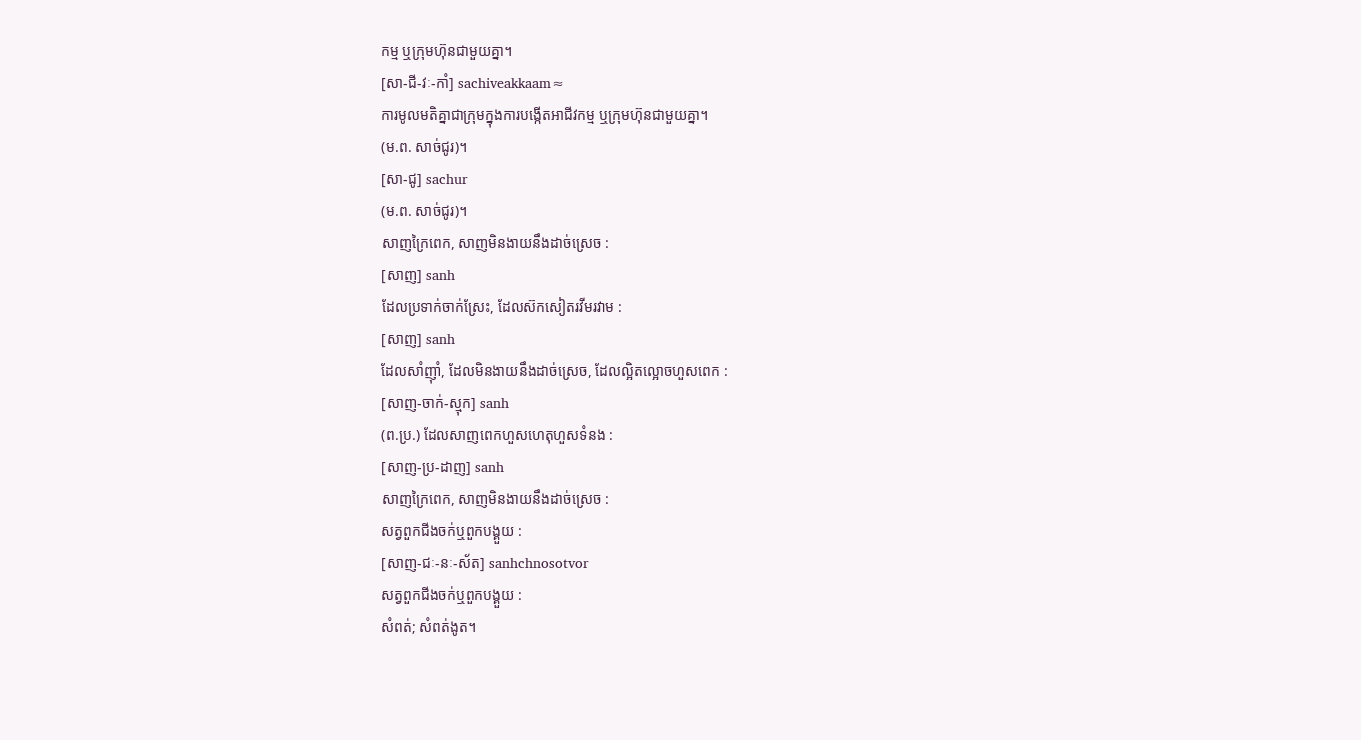កម្ម ឬក្រុមហ៊ុនជាមួយគ្នា។
[សា-ជី-វៈ-កាំ] sachiveakkaam≈
ការមូលមតិគ្នាជាក្រុមក្នុងការបង្កើតអាជីវកម្ម ឬក្រុមហ៊ុនជាមួយគ្នា។
(ម.ព. សាច់ជូរ)។
[សា-ជូ] sachur
(ម.ព. សាច់ជូរ)។
សាញក្រៃពេក, សាញមិនងាយនឹងដាច់ស្រេច :
[សាញ] sanh
ដែលប្រទាក់ចាក់ស្រែះ, ដែលស៊កសៀតរវីមរវាម :
[សាញ] sanh
ដែលសាំញ៉ាំ, ដែលមិនងាយនឹងដាច់ស្រេច, ដែលល្អិតល្អោចហួសពេក :
[សាញ-ចាក់-ស្មុក] sanh
(ព.ប្រ.) ដែលសាញពេកហួសហេតុហួសទំនង :
[សាញ-ប្រ-ដាញ] sanh
សាញក្រៃពេក, សាញមិនងាយនឹងដាច់ស្រេច :
សត្វពួកជីងចក់ឬពួកបង្គួយ :
[សាញ-ជៈ-នៈ-ស័ត] sanhchnosotvor
សត្វពួកជីងចក់ឬពួកបង្គួយ :
សំពត់; សំពត់ងូត។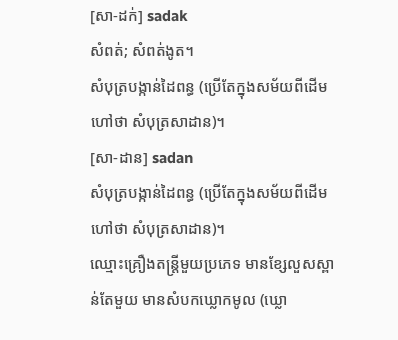[សា-ដក់] sadak
សំពត់; សំពត់ងូត។
សំបុត្របង្កាន់ដៃពន្ធ (ប្រើតែក្នុងសម័យពីដើម ហៅថា សំបុត្រសាដាន)។
[សា-ដាន] sadan
សំបុត្របង្កាន់ដៃពន្ធ (ប្រើតែក្នុងសម័យពីដើម ហៅថា សំបុត្រសាដាន)។
ឈ្មោះគ្រឿងតន្ត្រីមួយប្រភេទ មានខ្សែលួសស្ពាន់តែមួយ មានសំបកឃ្លោកមូល (ឃ្លោ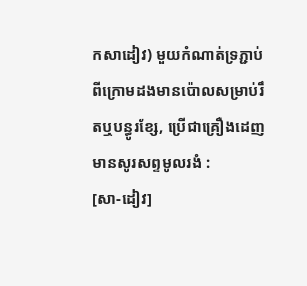កសាដៀវ) មួយកំណាត់ទ្រភ្ជាប់ពីក្រោមដងមានប៉ោលសម្រាប់រឹតឬបន្ធូរខ្សែ, ប្រើជាគ្រឿងដេញ មានសូរសព្ទមូលរងំ :
[សា-ដៀវ]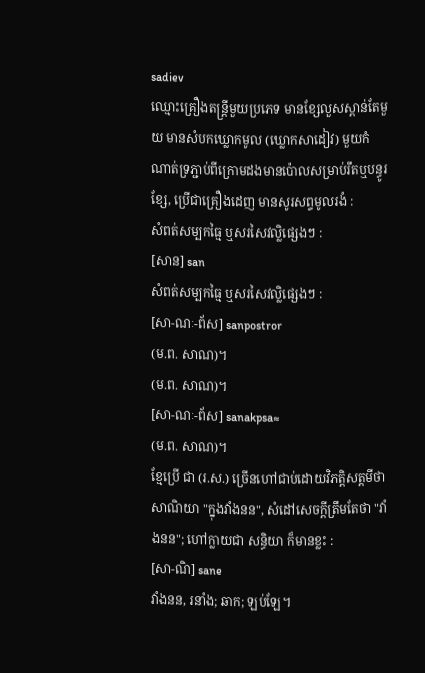sadiev
ឈ្មោះគ្រឿងតន្ត្រីមួយប្រភេទ មានខ្សែលួសស្ពាន់តែមួយ មានសំបកឃ្លោកមូល (ឃ្លោកសាដៀវ) មួយកំណាត់ទ្រភ្ជាប់ពីក្រោមដងមានប៉ោលសម្រាប់រឹតឬបន្ធូរខ្សែ, ប្រើជាគ្រឿងដេញ មានសូរសព្ទមូលរងំ :
សំពត់សម្បកធ្មៃ ឬសរសៃវល្លិផ្សេងៗ :
[សាន] san
សំពត់សម្បកធ្មៃ ឬសរសៃវល្លិផ្សេងៗ :
[សា-ណៈ-ព័ស] sanpostror
(ម.ព. សាណ)។
(ម.ព. សាណ)។
[សា-ណៈ-ព័ស] sanakpsa≈
(ម.ព. សាណ)។
ខ្មែប្រើ ជា (រ.ស.) ច្រើនហៅជាប់ដោយវិភត្តិសត្តមីថា សាណិយា "ក្នុងវាំងនន", សំដៅសេចក្ដីត្រឹមតែថា "វាំងនន"; ហៅក្លាយជា សន្ធិយា ក៏មានខ្លះ :
[សា-ណិ] sane
វាំងនន, រនាំង; ឆាក; ឡប់ឡែ។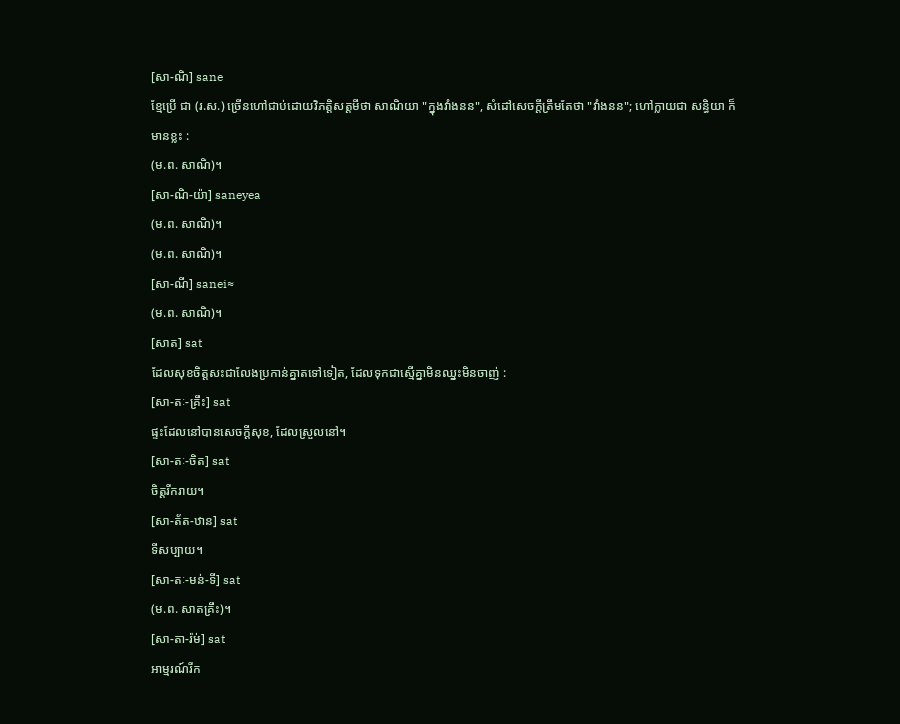[សា-ណិ] sane
ខ្មែប្រើ ជា (រ.ស.) ច្រើនហៅជាប់ដោយវិភត្តិសត្តមីថា សាណិយា "ក្នុងវាំងនន", សំដៅសេចក្ដីត្រឹមតែថា "វាំងនន"; ហៅក្លាយជា សន្ធិយា ក៏មានខ្លះ :
(ម.ព. សាណិ)។
[សា-ណិ-យ៉ា] saneyea
(ម.ព. សាណិ)។
(ម.ព. សាណិ)។
[សា-ណី] sanei≈
(ម.ព. សាណិ)។
[សាត] sat
ដែលសុខចិត្តសះជាលែងប្រកាន់គ្នាតទៅទៀត, ដែលទុកជាស្មើគ្នាមិនឈ្នះមិនចាញ់ :
[សា-តៈ-គ្រឹះ] sat
ផ្ទះដែលនៅបានសេចក្ដីសុខ, ដែលស្រួលនៅ។
[សា-តៈ-ចិត] sat
ចិត្តរីករាយ។
[សា-ត័ត-ឋាន] sat
ទីសប្បាយ។
[សា-តៈ-មន់-ទី] sat
(ម.ព. សាតគ្រឹះ)។
[សា-តា-រ៉ម់] sat
អាម្មរណ៍រីក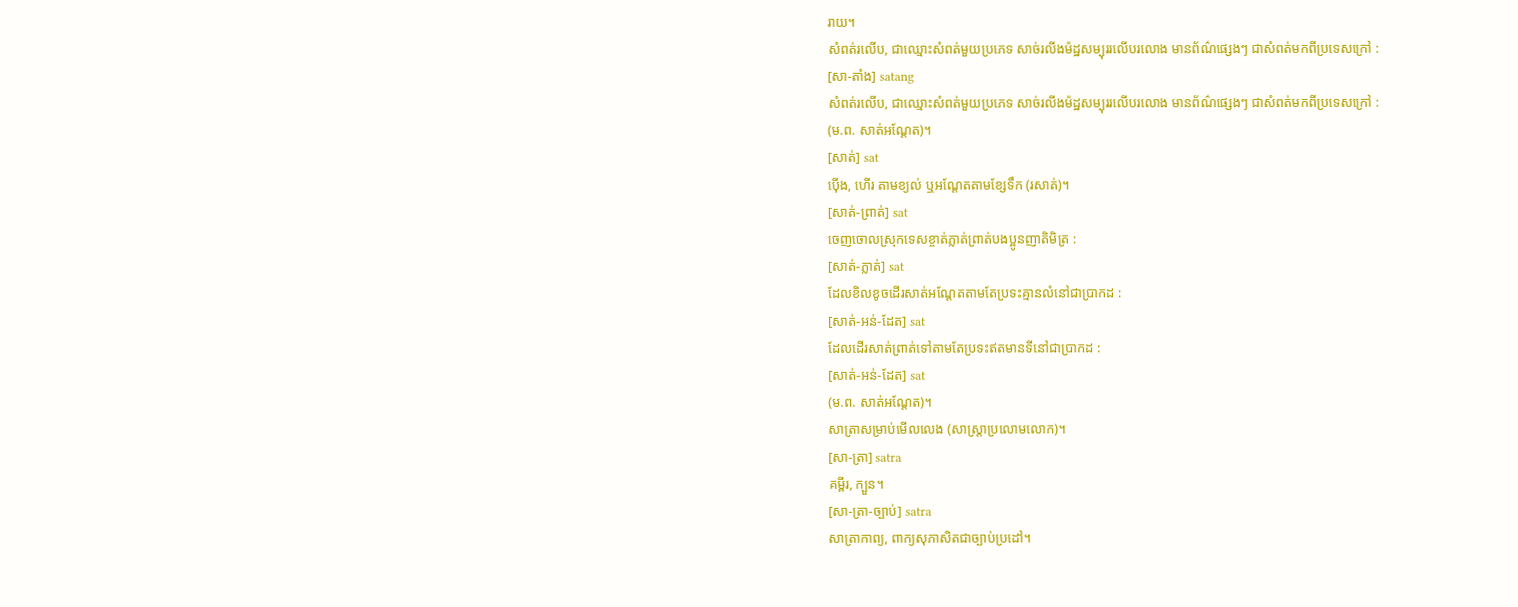រាយ។
សំពត់រលើប, ជាឈ្មោះសំពត់មួយប្រភេទ សាច់រលីងម៉ដ្ឋសម្បុររលើបរលោង មានព័ណ៌ផ្សេងៗ ជាសំពត់មកពីប្រទេសក្រៅ :
[សា-តាំង] satang
សំពត់រលើប, ជាឈ្មោះសំពត់មួយប្រភេទ សាច់រលីងម៉ដ្ឋសម្បុររលើបរលោង មានព័ណ៌ផ្សេងៗ ជាសំពត់មកពីប្រទេសក្រៅ :
(ម.ព. សាត់អណ្ដែត)។
[សាត់] sat
ប៉ើង, ហើរ តាមខ្យល់ ឬអណ្ដែតតាមខ្សែទឹក (រសាត់)។
[សាត់-ព្រាត់] sat
ចេញចោលស្រុកទេសខ្ចាត់ភ្លាត់ព្រាត់បងប្អូនញាតិមិត្រ :
[សាត់-ភ្លាត់] sat
ដែលខិលខូចដើរសាត់អណ្ដែតតាមតែប្រទះគ្មានលំនៅជាប្រាកដ :
[សាត់-អន់-ដែត] sat
ដែលដើរសាត់ព្រាត់ទៅតាមតែប្រទះឥតមានទីនៅជាប្រាកដ :
[សាត់-អន់-ដែត] sat
(ម.ព. សាត់អណ្ដែត)។
សាត្រាសម្រាប់មើលលេង (សាស្ត្រាប្រលោមលោក)។
[សា-ត្រា] satra
គម្ពីរ, ក្បួន។
[សា-ត្រា-ច្បាប់] satra
សាត្រាកាព្យ, ពាក្យសុភាសិតជាច្បាប់ប្រដៅ។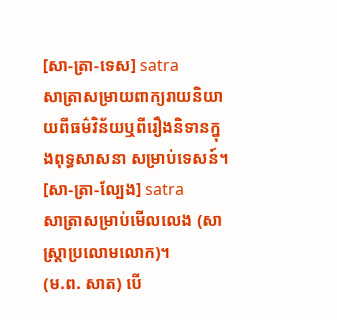[សា-ត្រា-ទេស] satra
សាត្រាសម្រាយពាក្យរាយនិយាយពីធម៌វិន័យឬពីរឿងនិទានក្នុងពុទ្ធសាសនា សម្រាប់ទេសន៍។
[សា-ត្រា-ល្បែង] satra
សាត្រាសម្រាប់មើលលេង (សាស្ត្រាប្រលោមលោក)។
(ម.ព. សាត) បើ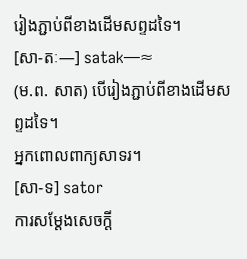រៀងភ្ជាប់ពីខាងដើមសព្ទដទៃ។
[សា-តៈ—] satak—≈
(ម.ព. សាត) បើរៀងភ្ជាប់ពីខាងដើមសព្ទដទៃ។
អ្នកពោលពាក្យសាទរ។
[សា-ទ] sator
ការសម្ដែងសេចក្ដី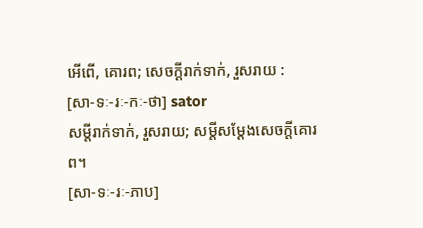អើពើ, គោរព; សេចក្ដីរាក់ទាក់, រួសរាយ :
[សា-ទៈ-រៈ-កៈ-ថា] sator
សម្ដីរាក់ទាក់, រួសរាយ; សម្ដីសម្ដែងសេចក្ដីគោរព។
[សា-ទៈ-រៈ-ភាប]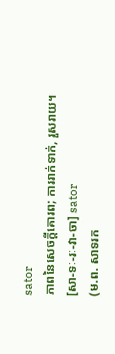sator
ភាពនៃសេចក្ដីគោរព; ការរាក់ទាក់, រួសរាយ។
[សា-ទៈ-រៈ-វា-ចា] sator
(ម.ព. សាទរក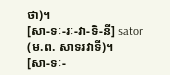ថា)។
[សា-ទៈ-រៈ-វា-ទិ-នី] sator
(ម.ព. សាទរវាទី)។
[សា-ទៈ-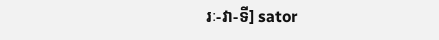រៈ-វា-ទី] sator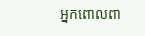អ្នកពោលពា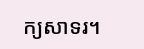ក្យសាទរ។